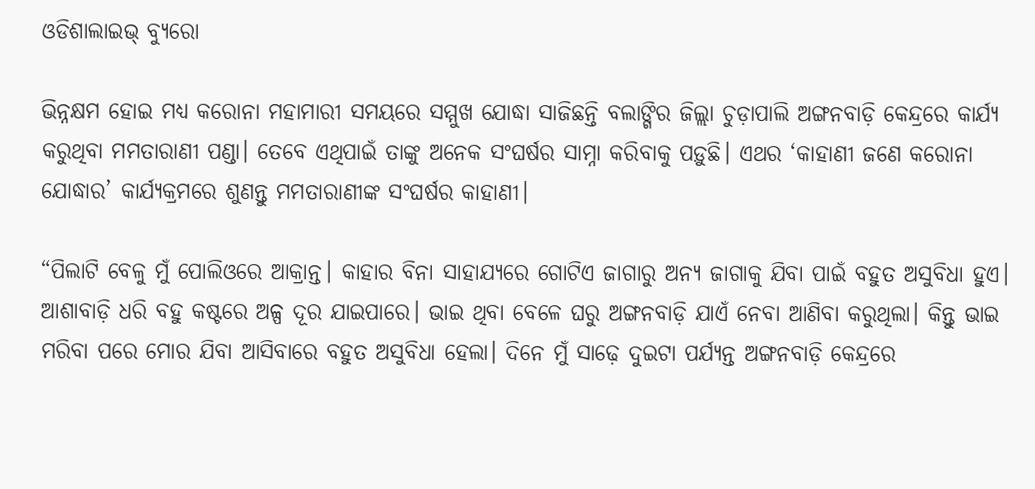ଓଡିଶାଲାଇଭ୍ ବ୍ୟୁରୋ

ଭିନ୍ନକ୍ଷମ ହୋଇ ମଧ୍ୟ କରୋନା ମହାମାରୀ ସମୟରେ ସମ୍ମୁଖ ଯୋଦ୍ଧା ସାଜିଛନ୍ତି ବଲାଙ୍ଗିର ଜିଲ୍ଲା ଚୁଡ଼ାପାଲି ଅଙ୍ଗନବାଡ଼ି କେନ୍ଦ୍ରରେ କାର୍ଯ୍ୟ କରୁଥିବା ମମତାରାଣୀ ପଣ୍ଡା। ତେବେ ଏଥିପାଇଁ ତାଙ୍କୁ ଅନେକ ସଂଘର୍ଷର ସାମ୍ନା କରିବାକୁ ପଡ଼ୁଛି। ଏଥର ‘କାହାଣୀ ଜଣେ କରୋନା ଯୋଦ୍ଧାର’ କାର୍ଯ୍ୟକ୍ରମରେ ଶୁଣନ୍ତୁ ମମତାରାଣୀଙ୍କ ସଂଘର୍ଷର କାହାଣୀ।

“ପିଲାଟି ବେଳୁ ମୁଁ ପୋଲିଓରେ ଆକ୍ରାନ୍ତ। କାହାର ବିନା ସାହାଯ୍ୟରେ ଗୋଟିଏ ଜାଗାରୁ ଅନ୍ୟ ଜାଗାକୁ ଯିବା ପାଇଁ ବହୁତ ଅସୁବିଧା ହୁଏ। ଆଶାବାଡ଼ି ଧରି ବହୁ କଷ୍ଟରେ ଅଳ୍ପ ଦୂର ଯାଇପାରେ। ଭାଇ ଥିବା ବେଳେ ଘରୁ ଅଙ୍ଗନବାଡ଼ି ଯାଏଁ ନେବା ଆଣିବା କରୁଥିଲା। କିନ୍ତୁ ଭାଇ ମରିବା ପରେ ମୋର ଯିବା ଆସିବାରେ ବହୁତ ଅସୁବିଧା ହେଲା। ଦିନେ ମୁଁ ସାଢ଼େ ଦୁଇଟା ପର୍ଯ୍ୟନ୍ତ ଅଙ୍ଗନବାଡ଼ି କେନ୍ଦ୍ରରେ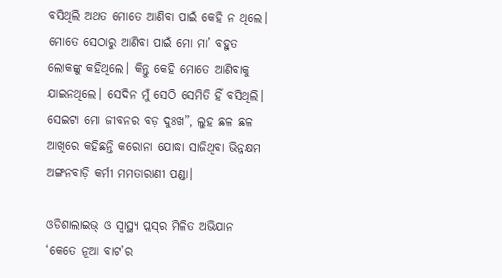ବସିଥିଲି ଅଥତ ମୋତେ ଆଣିବା ପାଇଁ କେହି ନ ଥିଲେ। ମୋତେ ସେଠାରୁ ଆଣିବା ପାଇଁ ମୋ ମା’ ବହୁତ ଲୋକଙ୍କୁ କହିଥିଲେ। କିନ୍ତୁ କେହି ମୋତେ ଆଣିବାକୁ ଯାଇନଥିଲେ। ସେଦିନ ମୁଁ ସେଠି ସେମିତି ହିଁ ବସିଥିଲି। ସେଇଟା ମୋ ଜୀବନର ବଡ଼ ଦୁଃଖ”, ଲୁହ ଛଳ ଛଳ ଆଖିରେ କହିଛନ୍ତି କରୋନା ଯୋଦ୍ଧା ସାଜିଥିବା ଭିନ୍ନକ୍ଷମ ଅଙ୍ଗନବାଡ଼ି କର୍ମୀ ମମତାରାଣୀ ପଣ୍ଡା।

ଓଡିଶାଲାଇଭ୍ ଓ ସ୍ଵାସ୍ଥ୍ୟ ପ୍ଲସ୍‌ର ମିଳିତ ଅଭିଯାନ ‘କେତେ ନୂଆ ବାଟ’ର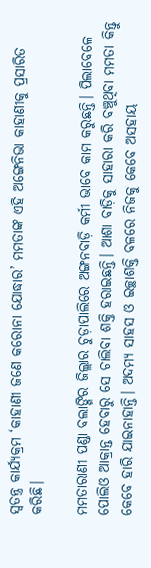ସ୍ଵତନ୍ତ୍ର କାର୍ଯ୍ୟକ୍ରମ ‘କାହାଣୀ ଜଣେ କରୋନା ଯୋଦ୍ଧାର’ ମମତାଙ୍କ ଏହି ଅଙ୍ଗେନିଭା କାହାଣୀକୁ ପ୍ରସାରିତ କରିଛି।

ମମତାରାଣୀ ପଣ୍ଡା ବଲାଙ୍ଗିର ଜିଲ୍ଲାର ଚୁଡ଼ାପାଲିରେ ଅଙ୍ଗନବାଡ଼ି କର୍ମୀ ଭାବେ କାମ କରୁଛନ୍ତି। ପିଲାବେଳେ ପୋଲିଓ ଆକ୍ରାନ୍ତ ହେବାରୁ ସେ ଚାଲିବା ଶକ୍ତି ହରାଇଛନ୍ତି। ଆଶା ବାଡ଼ିକୁ ସାହାରା କରି ବଞ୍ଚୁଥିବା ମମତା କିନ୍ତୁ କେବେ ହାରି ଯାଇନାହାନ୍ତି। ଅଦମ୍ୟ ସାହସ ଓ ଇଚ୍ଛାଶକ୍ତି ବଳରେ ନିଜକୁ କେବେ ଅସହାୟ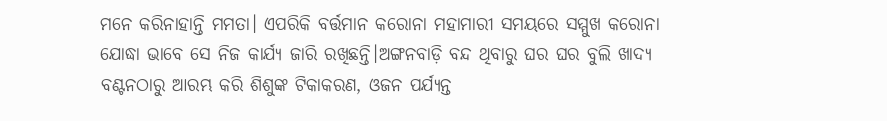ମନେ କରିନାହାନ୍ତି ମମତା। ଏପରିକି ବର୍ତ୍ତମାନ କରୋନା ମହାମାରୀ ସମୟରେ ସମ୍ମୁଖ କରୋନା ଯୋଦ୍ଧା ଭାବେ ସେ ନିଜ କାର୍ଯ୍ୟ ଜାରି ରଖିଛନ୍ତି।ଅଙ୍ଗନବାଡ଼ି ବନ୍ଦ ଥିବାରୁ ଘର ଘର ବୁଲି ଖାଦ୍ୟ ବଣ୍ଟନଠାରୁ ଆରମ୍ଭ କରି ଶିଶୁଙ୍କ ଟିକାକରଣ, ଓଜନ ପର୍ଯ୍ୟନ୍ତ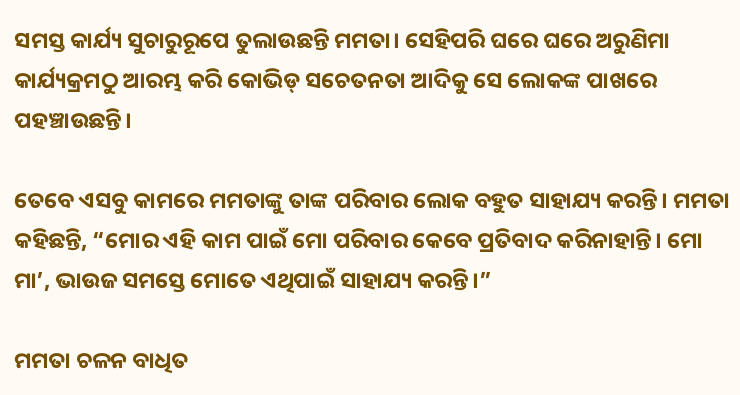ସମସ୍ତ କାର୍ଯ୍ୟ ସୁଚାରୁରୂପେ ତୁଲାଉଛନ୍ତି ମମତା। ସେହିପରି ଘରେ ଘରେ ଅରୁଣିମା କାର୍ଯ୍ୟକ୍ରମଠୁ ଆରମ୍ଭ କରି କୋଭିଡ୍ ସଚେତନତା ଆଦିକୁ ସେ ଲୋକଙ୍କ ପାଖରେ ପହଞ୍ଚାଉଛନ୍ତି।

ତେବେ ଏସବୁ କାମରେ ମମତାଙ୍କୁ ତାଙ୍କ ପରିବାର ଲୋକ ବହୁତ ସାହାଯ୍ୟ କରନ୍ତି। ମମତା କହିଛନ୍ତି, “ମୋର ଏହି କାମ ପାଇଁ ମୋ ପରିବାର କେବେ ପ୍ରତିବାଦ କରିନାହାନ୍ତି। ମୋ ମା’, ଭାଉଜ ସମସ୍ତେ ମୋତେ ଏଥିପାଇଁ ସାହାଯ୍ୟ କରନ୍ତି।”

ମମତା ଚଳନ ବାଧିତ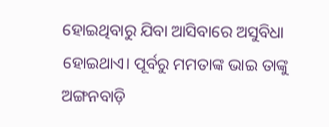ହୋଇଥିବାରୁ ଯିବା ଆସିବାରେ ଅସୁବିଧା ହୋଇଥାଏ। ପୂର୍ବରୁ ମମତାଙ୍କ ଭାଇ ତାଙ୍କୁ ଅଙ୍ଗନବାଡ଼ି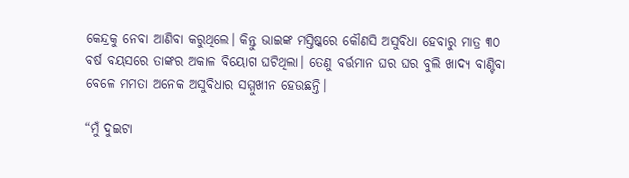କେନ୍ଦ୍ରକୁ ନେବା ଆଣିବା କରୁଥିଲେ। କିନ୍ତୁ ଭାଇଙ୍କ ମସ୍ତିଷ୍କରେ କୌଣସି ଅସୁବିଧା ହେବାରୁ ମାତ୍ର ୩୦ ବର୍ଷ ବୟସରେ ତାଙ୍କର ଅକାଳ ବିୟୋଗ ଘଟିଥିଲା। ତେଣୁ ବର୍ତ୍ତମାନ ଘର ଘର ବୁଲି ଖାଦ୍ୟ ବାଣ୍ଟିବା ବେଳେ ମମତା ଅନେକ ଅସୁବିଧାର ସମ୍ମୁଖୀନ ହେଉଛନ୍ତି।

“ମୁଁ ଦୁଇଟା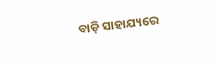ବାଡ଼ି ସାହାଯ୍ୟରେ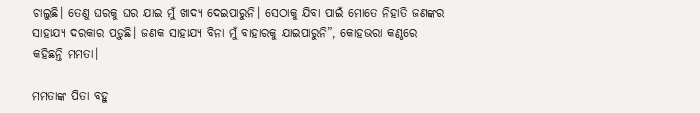ଚାଲୁଛି। ତେଣୁ ଘରକୁ ଘର ଯାଇ ମୁଁ ଖାଦ୍ୟ ଦେଇପାରୁନି। ସେଠାକୁ ଯିବା ପାଇଁ ମୋତେ ନିହାତି ଜଣଙ୍କର ସାହାଯ୍ୟ ଦରକାର ପଡ଼ୁଛି। ଜଣକ ସାହାଯ୍ୟ ବିନା ମୁଁ ବାହାରକୁ ଯାଇପାରୁନି”, କୋହଭରା କଣ୍ଠରେ କହିଛନ୍ତି ମମତା।

ମମତାଙ୍କ ପିତା ବହୁ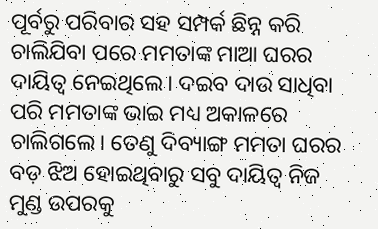ପୂର୍ବରୁ ପରିବାର ସହ ସମ୍ପର୍କ ଛିନ୍ନ କରି ଚାଲିଯିବା ପରେ ମମତାଙ୍କ ମାଆ ଘରର ଦାୟିତ୍ଵ ନେଇଥିଲେ। ଦଇବ ଦାଉ ସାଧିବା ପରି ମମତାଙ୍କ ଭାଇ ମଧ୍ୟ ଅକାଳରେ ଚାଲିଗଲେ। ତେଣୁ ଦିବ୍ୟାଙ୍ଗ ମମତା ଘରର ବଡ଼ ଝିଅ ହୋଇଥିବାରୁ ସବୁ ଦାୟିତ୍ଵ ନିଜ ମୁଣ୍ଡ ଉପରକୁ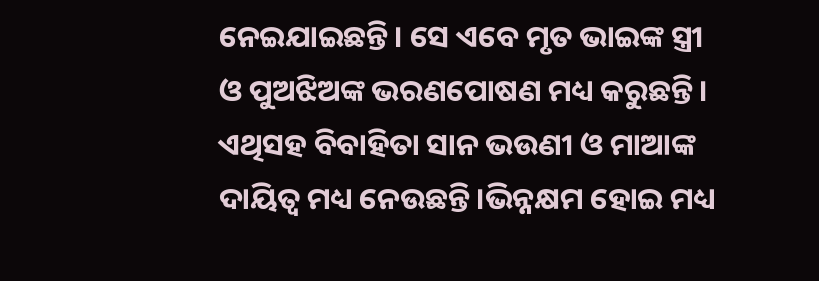ନେଇଯାଇଛନ୍ତି। ସେ ଏବେ ମୃତ ଭାଇଙ୍କ ସ୍ତ୍ରୀ ଓ ପୁଅଝିଅଙ୍କ ଭରଣପୋଷଣ ମଧ୍ୟ କରୁଛନ୍ତି। ଏଥିସହ ବିବାହିତା ସାନ ଭଉଣୀ ଓ ମାଆଙ୍କ ଦାୟିତ୍ଵ ମଧ୍ୟ ନେଉଛନ୍ତି।ଭିନ୍ନକ୍ଷମ ହୋଇ ମଧ୍ୟ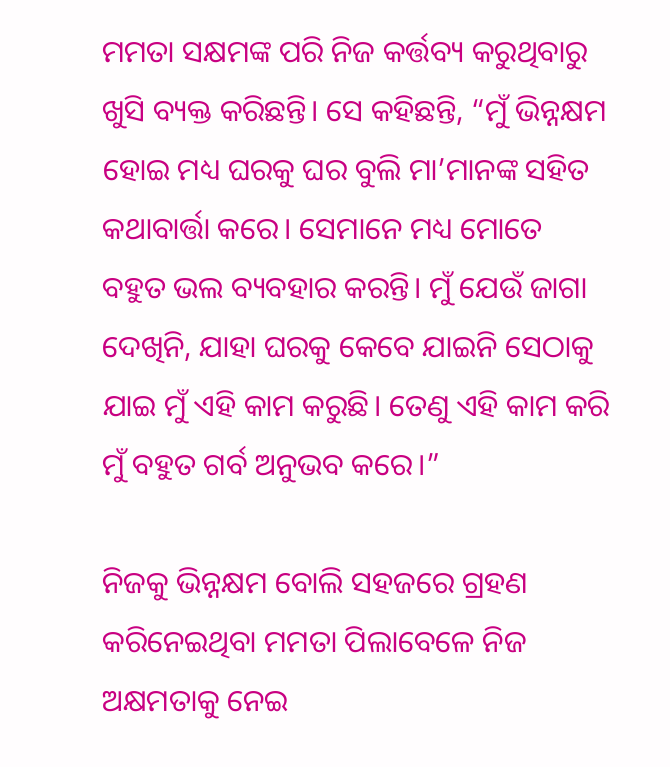ମମତା ସକ୍ଷମଙ୍କ ପରି ନିଜ କର୍ତ୍ତବ୍ୟ କରୁଥିବାରୁ ଖୁସି ବ୍ୟକ୍ତ କରିଛନ୍ତି। ସେ କହିଛନ୍ତି, “ମୁଁ ଭିନ୍ନକ୍ଷମ ହୋଇ ମଧ୍ୟ ଘରକୁ ଘର ବୁଲି ମା’ମାନଙ୍କ ସହିତ କଥାବାର୍ତ୍ତା କରେ। ସେମାନେ ମଧ୍ୟ ମୋତେ ବହୁତ ଭଲ ବ୍ୟବହାର କରନ୍ତି। ମୁଁ ଯେଉଁ ଜାଗା ଦେଖିନି, ଯାହା ଘରକୁ କେବେ ଯାଇନି ସେଠାକୁ ଯାଇ ମୁଁ ଏହି କାମ କରୁଛି। ତେଣୁ ଏହି କାମ କରି ମୁଁ ବହୁତ ଗର୍ବ ଅନୁଭବ କରେ।”

ନିଜକୁ ଭିନ୍ନକ୍ଷମ ବୋଲି ସହଜରେ ଗ୍ରହଣ କରିନେଇଥିବା ମମତା ପିଲାବେଳେ ନିଜ ଅକ୍ଷମତାକୁ ନେଇ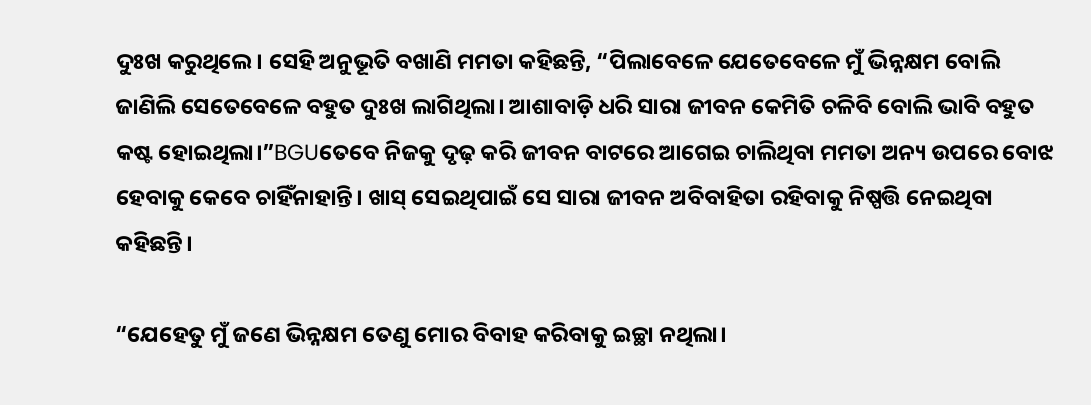ଦୁଃଖ କରୁଥିଲେ। ସେହି ଅନୁଭୂତି ବଖାଣି ମମତା କହିଛନ୍ତି, “ପିଲାବେଳେ ଯେତେବେଳେ ମୁଁ ଭିନ୍ନକ୍ଷମ ବୋଲି ଜାଣିଲି ସେତେବେଳେ ବହୁତ ଦୁଃଖ ଲାଗିଥିଲା। ଆଶାବାଡ଼ି ଧରି ସାରା ଜୀବନ କେମିତି ଚଳିବି ବୋଲି ଭାବି ବହୁତ କଷ୍ଟ ହୋଇଥିଲା।”BGUତେବେ ନିଜକୁ ଦୃଢ଼ କରି ଜୀବନ ବାଟରେ ଆଗେଇ ଚାଲିଥିବା ମମତା ଅନ୍ୟ ଉପରେ ବୋଝ ହେବାକୁ କେବେ ଚାହିଁନାହାନ୍ତି। ଖାସ୍ ସେଇଥିପାଇଁ ସେ ସାରା ଜୀବନ ଅବିବାହିତା ରହିବାକୁ ନିଷ୍ପତ୍ତି ନେଇଥିବା କହିଛନ୍ତି।

“ଯେହେତୁ ମୁଁ ଜଣେ ଭିନ୍ନକ୍ଷମ ତେଣୁ ମୋର ବିବାହ କରିବାକୁ ଇଚ୍ଛା ନଥିଲା।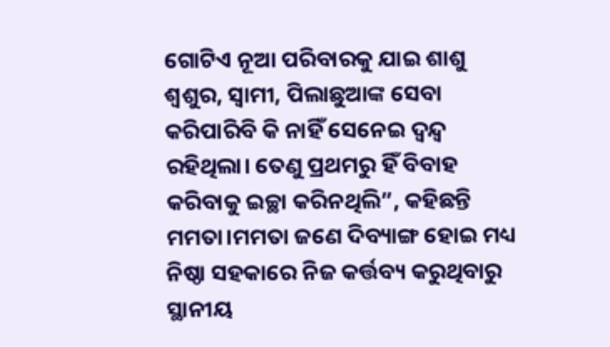ଗୋଟିଏ ନୂଆ ପରିବାରକୁ ଯାଇ ଶାଶୁ ଶ୍ଵଶୁର, ସ୍ଵାମୀ, ପିଲାଛୁଆଙ୍କ ସେବା କରିପାରିବି କି ନାହିଁ ସେନେଇ ଦ୍ଵନ୍ଦ୍ଵ ରହିଥିଲା। ତେଣୁ ପ୍ରଥମରୁ ହିଁ ବିବାହ କରିବାକୁ ଇଚ୍ଛା କରିନଥିଲି”, କହିଛନ୍ତି ମମତା।ମମତା ଜଣେ ଦିବ୍ୟାଙ୍ଗ ହୋଇ ମଧ୍ୟ ନିଷ୍ଠା ସହକାରେ ନିଜ କର୍ତ୍ତବ୍ୟ କରୁଥିବାରୁ ସ୍ଥାନୀୟ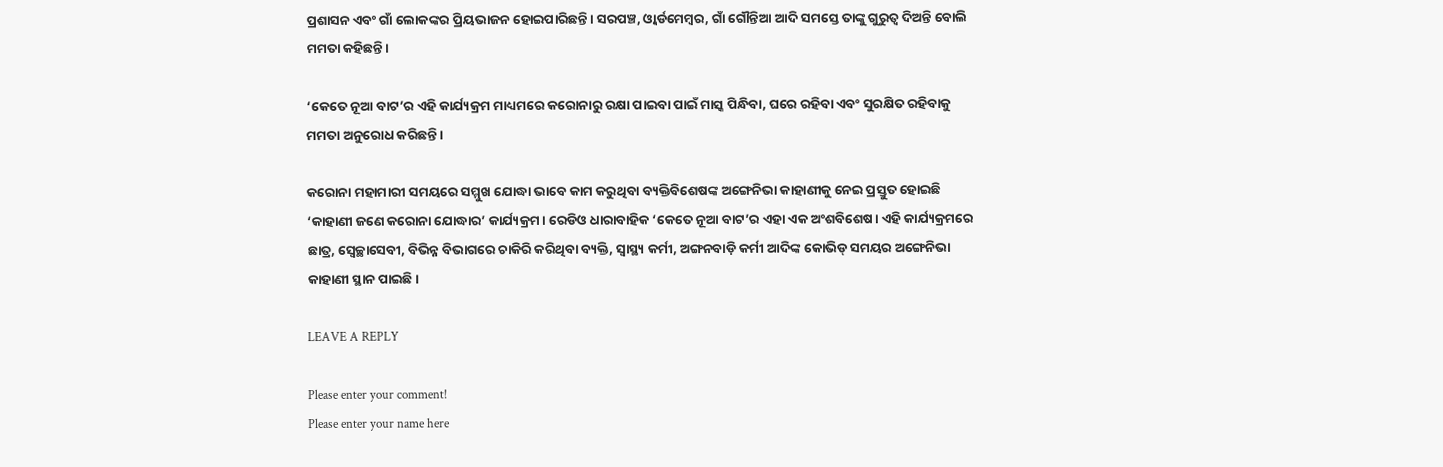ପ୍ରଶାସନ ଏବଂ ଗାଁ ଲୋକଙ୍କର ପ୍ରିୟଭାଜନ ହୋଇପାରିଛନ୍ତି। ସରପଞ୍ଚ, ଓ୍ଵାର୍ଡମେମ୍ବର, ଗାଁ ଗୌନ୍ତିଆ ଆଦି ସମସ୍ତେ ତାଙ୍କୁ ଗୁରୁତ୍ଵ ଦିଅନ୍ତି ବୋଲି ମମତା କହିଛନ୍ତି।

‘କେତେ ନୂଆ ବାଟ’ର ଏହି କାର୍ଯ୍ୟକ୍ରମ ମାଧ୍ୟମରେ କରୋନାରୁ ରକ୍ଷା ପାଇବା ପାଇଁ ମାସ୍କ ପିନ୍ଧିବା, ଘରେ ରହିବା ଏବଂ ସୁରକ୍ଷିତ ରହିବାକୁ ମମତା ଅନୁରୋଧ କରିଛନ୍ତି।

କରୋନା ମହାମାରୀ ସମୟରେ ସମ୍ମୁଖ ଯୋଦ୍ଧା ଭାବେ କାମ କରୁଥିବା ବ୍ୟକ୍ତିବିଶେଷଙ୍କ ଅଙ୍ଗେନିଭା କାହାଣୀକୁ ନେଇ ପ୍ରସ୍ତୁତ ହୋଇଛି ‘କାହାଣୀ ଜଣେ କରୋନା ଯୋଦ୍ଧାର’ କାର୍ଯ୍ୟକ୍ରମ। ରେଡିଓ ଧାରାବାହିକ ‘କେତେ ନୂଆ ବାଟ’ର ଏହା ଏକ ଅଂଶବିଶେଷ। ଏହି କାର୍ଯ୍ୟକ୍ରମରେ ଛାତ୍ର, ସ୍ଵେଚ୍ଛାସେବୀ, ବିଭିନ୍ନ ବିଭାଗରେ ଚାକିରି କରିଥିବା ବ୍ୟକ୍ତି, ସ୍ଵାସ୍ଥ୍ୟ କର୍ମୀ, ଅଙ୍ଗନବାଡ଼ି କର୍ମୀ ଆଦିଙ୍କ କୋଭିଡ୍ ସମୟର ଅଙ୍ଗେନିଭା କାହାଣୀ ସ୍ଥାନ ପାଇଛି।

LEAVE A REPLY

Please enter your comment!
Please enter your name here